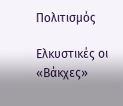Πολιτισμός

Ελκυστικές οι «Βάκχες»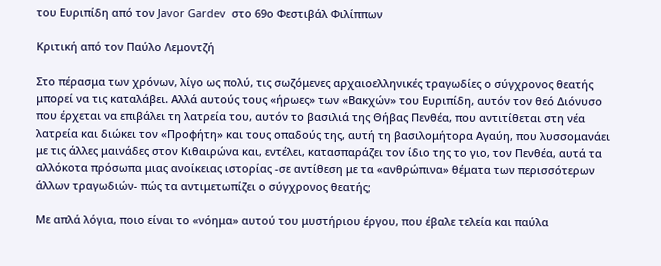του Ευριπίδη από τον Javor Gardev  στο 69ο Φεστιβάλ Φιλίππων

Κριτική από τον Παύλο Λεμοντζή

Στο πέρασμα των χρόνων, λίγο ως πολύ, τις σωζόμενες αρχαιοελληνικές τραγωδίες ο σύγχρονος θεατής μπορεί να τις καταλάβει. Αλλά αυτούς τους «ήρωες» των «Βακχών» του Ευριπίδη, αυτόν τον θεό Διόνυσο που έρχεται να επιβάλει τη λατρεία του, αυτόν το βασιλιά της Θήβας Πενθέα, που αντιτίθεται στη νέα λατρεία και διώκει τον «Προφήτη» και τους οπαδούς της, αυτή τη βασιλομήτορα Αγαύη, που λυσσομανάει με τις άλλες μαινάδες στον Κιθαιρώνα και, εντέλει, κατασπαράζει τον ίδιο της το γιο, τον Πενθέα, αυτά τα αλλόκοτα πρόσωπα μιας ανοίκειας ιστορίας -σε αντίθεση με τα «ανθρώπινα» θέματα των περισσότερων άλλων τραγωδιών- πώς τα αντιμετωπίζει ο σύγχρονος θεατής;

Με απλά λόγια, ποιο είναι το «νόημα» αυτού του μυστήριου έργου, που έβαλε τελεία και παύλα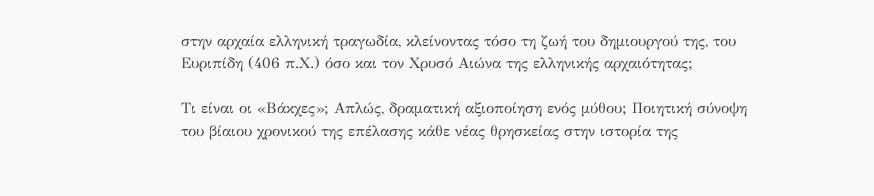στην αρχαία ελληνική τραγωδία, κλείνοντας τόσο τη ζωή του δημιουργού της, του Ευριπίδη (406 π.Χ.) όσο και τον Χρυσό Αιώνα της ελληνικής αρχαιότητας;

Τι είναι οι «Βάκχες»; Απλώς, δραματική αξιοποίηση ενός μύθου; Ποιητική σύνοψη του βίαιου χρονικού της επέλασης κάθε νέας θρησκείας στην ιστορία της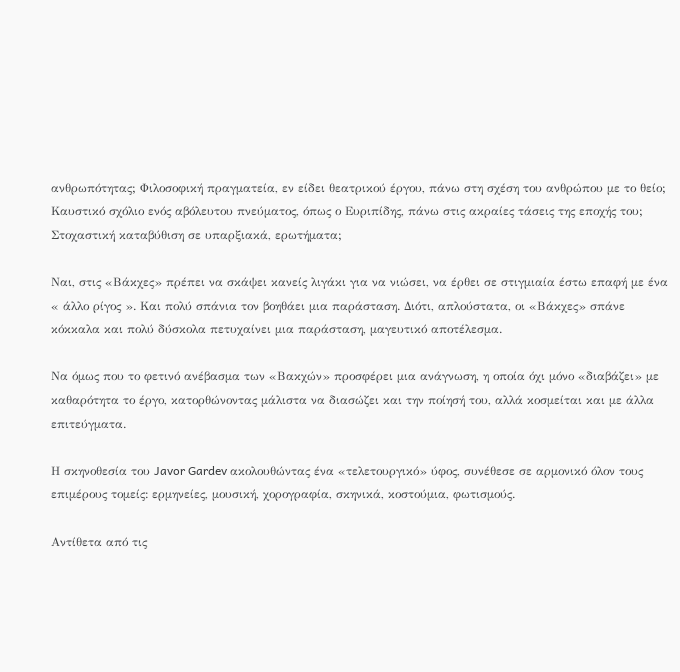ανθρωπότητας; Φιλοσοφική πραγματεία, εν είδει θεατρικού έργου, πάνω στη σχέση του ανθρώπου με το θείο; Καυστικό σχόλιο ενός αβόλευτου πνεύματος, όπως ο Ευριπίδης, πάνω στις ακραίες τάσεις της εποχής του; Στοχαστική καταβύθιση σε υπαρξιακά, ερωτήματα;

Ναι, στις «Βάκχες» πρέπει να σκάψει κανείς λιγάκι για να νιώσει, να έρθει σε στιγμιαία έστω επαφή με ένα « άλλο ρίγος ». Και πολύ σπάνια τον βοηθάει μια παράσταση. Διότι, απλούστατα, οι «Βάκχες» σπάνε κόκκαλα και πολύ δύσκολα πετυχαίνει μια παράσταση, μαγευτικό αποτέλεσμα.

Να όμως που το φετινό ανέβασμα των «Βακχών» προσφέρει μια ανάγνωση, η οποία όχι μόνο «διαβάζει» με καθαρότητα το έργο, κατορθώνοντας μάλιστα να διασώζει και την ποίησή του, αλλά κοσμείται και με άλλα επιτεύγματα.

Η σκηνοθεσία του Javor Gardev ακολουθώντας ένα «τελετουργικό» ύφος, συνέθεσε σε αρμονικό όλον τους επιμέρους τομείς: ερμηνείες, μουσική, χορογραφία, σκηνικά, κοστούμια, φωτισμούς.

Αντίθετα από τις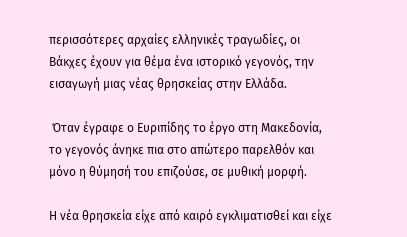περισσότερες αρχαίες ελληνικές τραγωδίες, οι Βάκχες έχουν για θέμα ένα ιστορικό γεγονός, την εισαγωγή μιας νέας θρησκείας στην Ελλάδα.

 Όταν έγραφε ο Ευριπίδης το έργο στη Μακεδονία, το γεγονός άνηκε πια στο απώτερο παρελθόν και μόνο η θύμησή του επιζούσε, σε μυθική μορφή.

Η νέα θρησκεία είχε από καιρό εγκλιματισθεί και είχε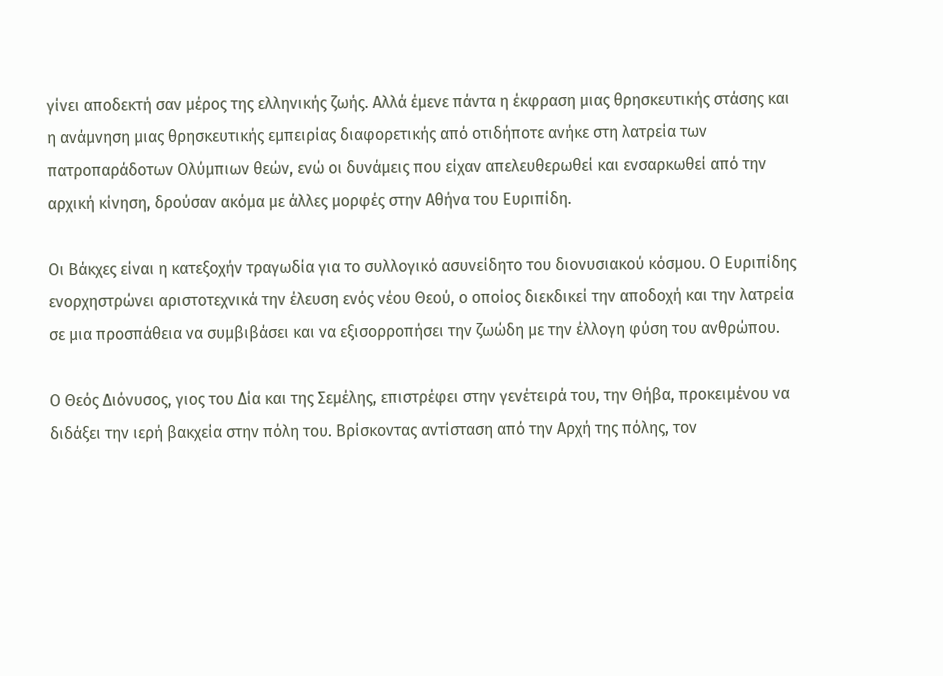γίνει αποδεκτή σαν μέρος της ελληνικής ζωής. Αλλά έμενε πάντα η έκφραση μιας θρησκευτικής στάσης και η ανάμνηση μιας θρησκευτικής εμπειρίας διαφορετικής από οτιδήποτε ανήκε στη λατρεία των πατροπαράδοτων Ολύμπιων θεών, ενώ οι δυνάμεις που είχαν απελευθερωθεί και ενσαρκωθεί από την αρχική κίνηση, δρούσαν ακόμα με άλλες μορφές στην Αθήνα του Ευριπίδη.

Οι Βάκχες είναι η κατεξοχήν τραγωδία για το συλλογικό ασυνείδητο του διονυσιακού κόσμου. Ο Ευριπίδης ενορχηστρώνει αριστοτεχνικά την έλευση ενός νέου Θεού, ο οποίος διεκδικεί την αποδοχή και την λατρεία σε μια προσπάθεια να συμβιβάσει και να εξισορροπήσει την ζωώδη με την έλλογη φύση του ανθρώπου.

Ο Θεός Διόνυσος, γιος του Δία και της Σεμέλης, επιστρέφει στην γενέτειρά του, την Θήβα, προκειμένου να διδάξει την ιερή βακχεία στην πόλη του. Βρίσκοντας αντίσταση από την Αρχή της πόλης, τον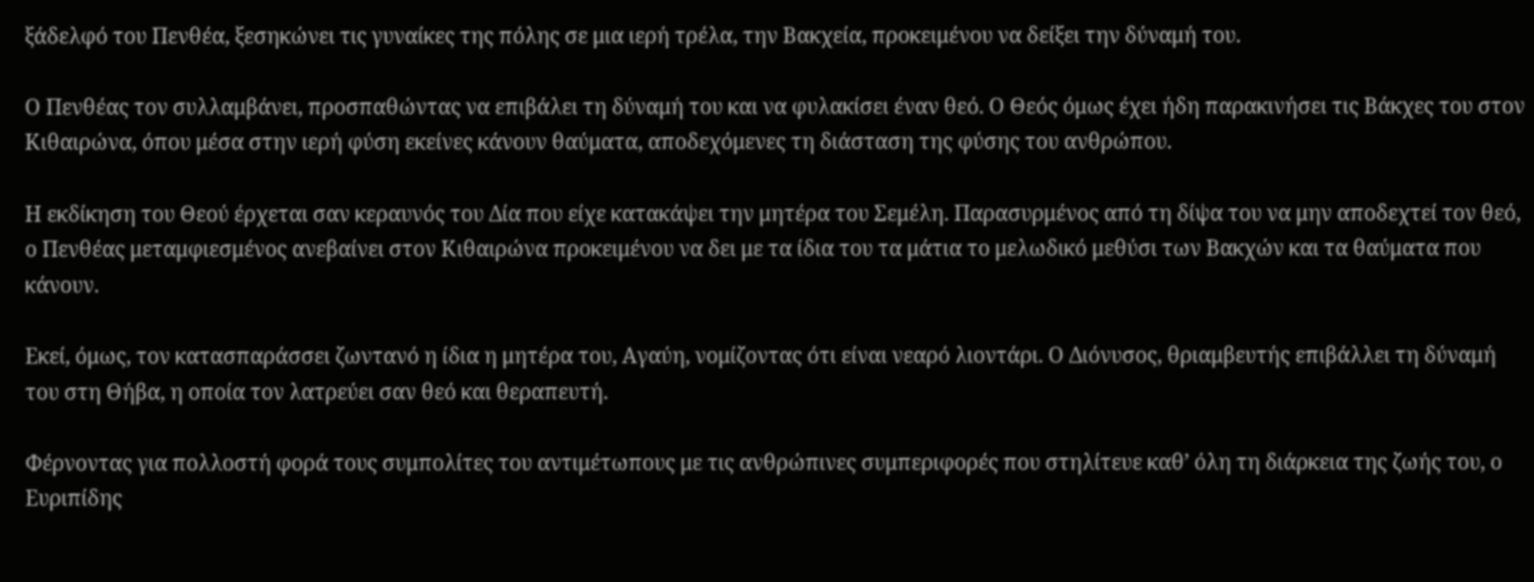ξάδελφό του Πενθέα, ξεσηκώνει τις γυναίκες της πόλης σε μια ιερή τρέλα, την Βακχεία, προκειμένου να δείξει την δύναμή του.

Ο Πενθέας τον συλλαμβάνει, προσπαθώντας να επιβάλει τη δύναμή του και να φυλακίσει έναν θεό. Ο Θεός όμως έχει ήδη παρακινήσει τις Βάκχες του στον Κιθαιρώνα, όπου μέσα στην ιερή φύση εκείνες κάνουν θαύματα, αποδεχόμενες τη διάσταση της φύσης του ανθρώπου.

Η εκδίκηση του Θεού έρχεται σαν κεραυνός του Δία που είχε κατακάψει την μητέρα του Σεμέλη. Παρασυρμένος από τη δίψα του να μην αποδεχτεί τον θεό, ο Πενθέας μεταμφιεσμένος ανεβαίνει στον Κιθαιρώνα προκειμένου να δει με τα ίδια του τα μάτια το μελωδικό μεθύσι των Βακχών και τα θαύματα που κάνουν.

Εκεί, όμως, τον κατασπαράσσει ζωντανό η ίδια η μητέρα του, Αγαύη, νομίζοντας ότι είναι νεαρό λιοντάρι. Ο Διόνυσος, θριαμβευτής επιβάλλει τη δύναμή του στη Θήβα, η οποία τον λατρεύει σαν θεό και θεραπευτή.

Φέρνοντας για πολλοστή φορά τους συμπολίτες του αντιμέτωπους με τις ανθρώπινες συμπεριφορές που στηλίτευε καθ’ όλη τη διάρκεια της ζωής του, ο Ευριπίδης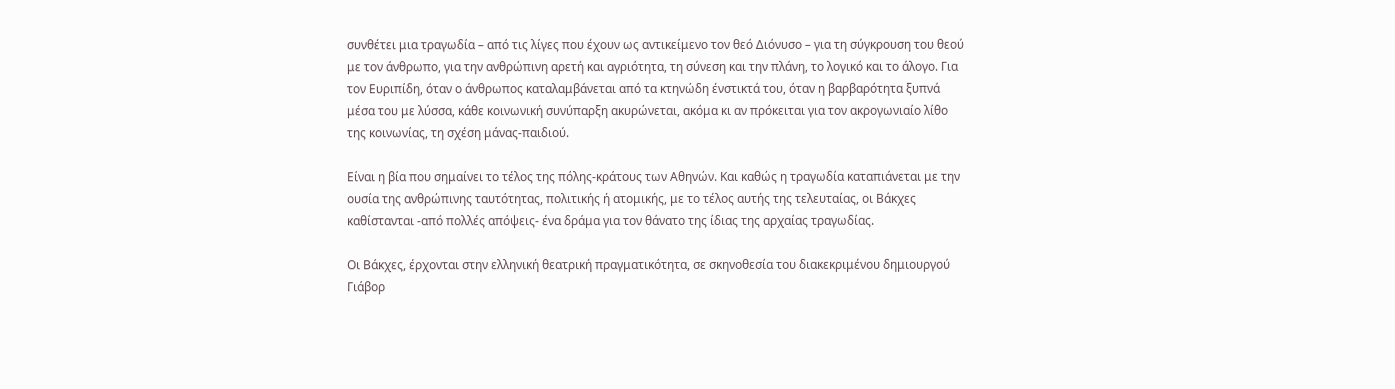συνθέτει μια τραγωδία – από τις λίγες που έχουν ως αντικείμενο τον θεό Διόνυσο – για τη σύγκρουση του θεού με τον άνθρωπο, για την ανθρώπινη αρετή και αγριότητα, τη σύνεση και την πλάνη, το λογικό και το άλογο. Για τον Ευριπίδη, όταν ο άνθρωπος καταλαμβάνεται από τα κτηνώδη ένστικτά του, όταν η βαρβαρότητα ξυπνά μέσα του με λύσσα, κάθε κοινωνική συνύπαρξη ακυρώνεται, ακόμα κι αν πρόκειται για τον ακρογωνιαίο λίθο της κοινωνίας, τη σχέση μάνας-παιδιού.

Είναι η βία που σημαίνει το τέλος της πόλης-κράτους των Αθηνών. Και καθώς η τραγωδία καταπιάνεται με την ουσία της ανθρώπινης ταυτότητας, πολιτικής ή ατομικής, με το τέλος αυτής της τελευταίας, οι Βάκχες καθίστανται -από πολλές απόψεις- ένα δράμα για τον θάνατο της ίδιας της αρχαίας τραγωδίας.

Οι Βάκχες, έρχονται στην ελληνική θεατρική πραγματικότητα, σε σκηνοθεσία του διακεκριμένου δημιουργού Γιάβορ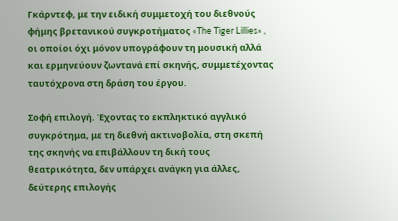Γκάρντεφ, με την ειδική συμμετοχή του διεθνούς φήμης βρετανικού συγκροτήματος «The Tiger Lillies» , οι οποίοι όχι μόνον υπογράφουν τη μουσική αλλά και ερμηνεύουν ζωντανά επί σκηνής, συμμετέχοντας ταυτόχρονα στη δράση του έργου.

Σοφή επιλογή. Έχοντας το εκπληκτικό αγγλικό συγκρότημα, με τη διεθνή ακτινοβολία, στη σκεπή της σκηνής να επιβάλλουν τη δική τους θεατρικότητα, δεν υπάρχει ανάγκη για άλλες, δεύτερης επιλογής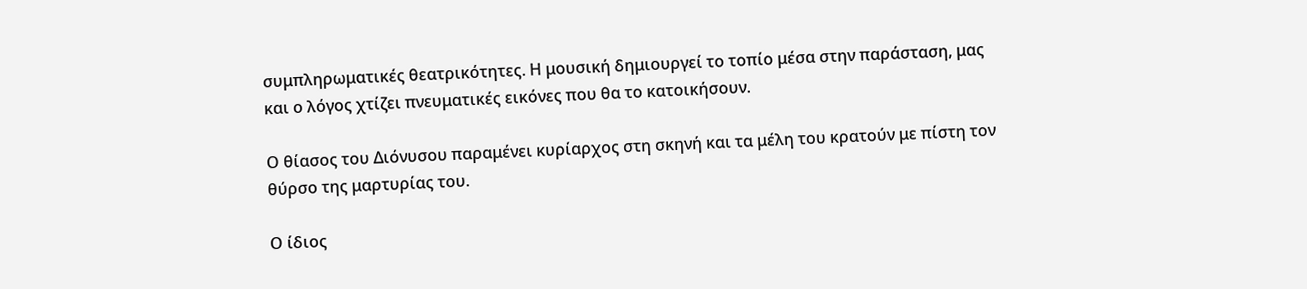συμπληρωματικές θεατρικότητες. Η μουσική δημιουργεί το τοπίο μέσα στην παράσταση, μας και ο λόγος χτίζει πνευματικές εικόνες που θα το κατοικήσουν.

Ο θίασος του Διόνυσου παραμένει κυρίαρχος στη σκηνή και τα μέλη του κρατούν με πίστη τον θύρσο της μαρτυρίας του.

Ο ίδιος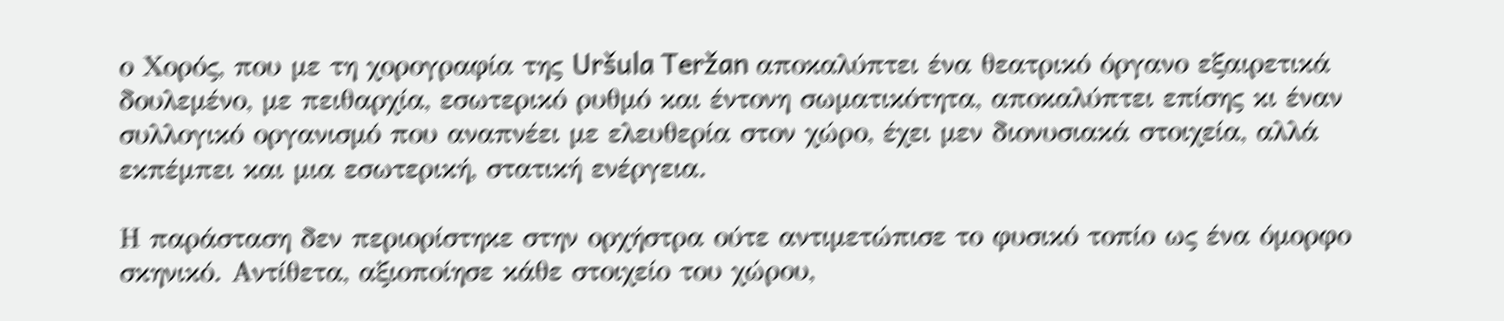ο Χορός, που με τη χορογραφία της Uršula Teržan αποκαλύπτει ένα θεατρικό όργανο εξαιρετικά δουλεμένο, με πειθαρχία, εσωτερικό ρυθμό και έντονη σωματικότητα, αποκαλύπτει επίσης κι έναν συλλογικό οργανισμό που αναπνέει με ελευθερία στον χώρο, έχει μεν διονυσιακά στοιχεία, αλλά εκπέμπει και μια εσωτερική, στατική ενέργεια.

Η παράσταση δεν περιορίστηκε στην ορχήστρα ούτε αντιμετώπισε το φυσικό τοπίο ως ένα όμορφο σκηνικό. Αντίθετα, αξιοποίησε κάθε στοιχείο του χώρου,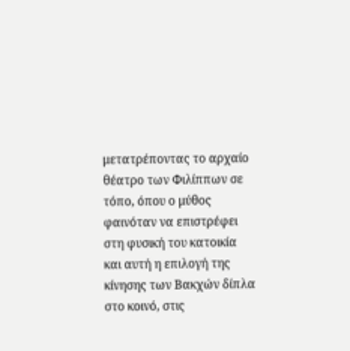μετατρέποντας το αρχαίο θέατρο των Φιλίππων σε τόπο, όπου ο μύθος φαινόταν να επιστρέφει στη φυσική του κατοικία και αυτή η επιλογή της κίνησης των Βακχών δίπλα στο κοινό, στις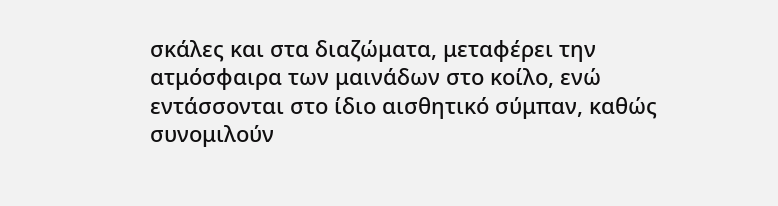σκάλες και στα διαζώματα, μεταφέρει την ατμόσφαιρα των μαινάδων στο κοίλο, ενώ εντάσσονται στο ίδιο αισθητικό σύμπαν, καθώς συνομιλούν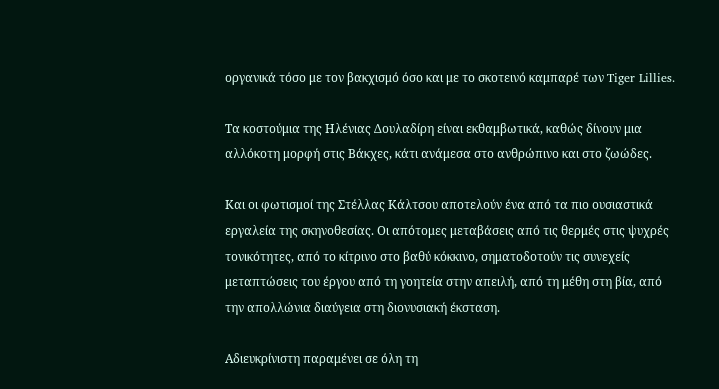οργανικά τόσο με τον βακχισμό όσο και με το σκοτεινό καμπαρέ των Tiger Lillies.

Τα κοστούμια της Ηλένιας Δουλαδίρη είναι εκθαμβωτικά, καθώς δίνουν μια αλλόκοτη μορφή στις Βάκχες, κάτι ανάμεσα στο ανθρώπινο και στο ζωώδες.

Και οι φωτισμοί της Στέλλας Κάλτσου αποτελούν ένα από τα πιο ουσιαστικά εργαλεία της σκηνοθεσίας. Οι απότομες μεταβάσεις από τις θερμές στις ψυχρές τονικότητες, από το κίτρινο στο βαθύ κόκκινο, σηματοδοτούν τις συνεχείς μεταπτώσεις του έργου από τη γοητεία στην απειλή, από τη μέθη στη βία, από την απολλώνια διαύγεια στη διονυσιακή έκσταση.

Αδιευκρίνιστη παραμένει σε όλη τη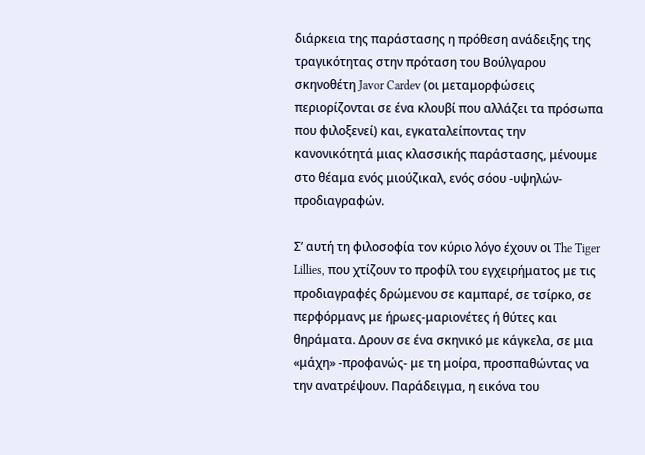διάρκεια της παράστασης η πρόθεση ανάδειξης της τραγικότητας στην πρόταση του Βούλγαρου σκηνοθέτη Javor Cardev (οι μεταμορφώσεις περιορίζονται σε ένα κλουβί που αλλάζει τα πρόσωπα που φιλοξενεί) και, εγκαταλείποντας την κανονικότητά μιας κλασσικής παράστασης, μένουμε στο θέαμα ενός μιούζικαλ, ενός σόου -υψηλών- προδιαγραφών.

Σ’ αυτή τη φιλοσοφία τον κύριο λόγο έχουν οι The Tiger Lillies, που χτίζουν το προφίλ του εγχειρήματος με τις προδιαγραφές δρώμενου σε καμπαρέ, σε τσίρκο, σε περφόρμανς με ήρωες-μαριονέτες ή θύτες και θηράματα. Δρουν σε ένα σκηνικό με κάγκελα, σε μια «μάχη» -προφανώς- με τη μοίρα, προσπαθώντας να την ανατρέψουν. Παράδειγμα, η εικόνα του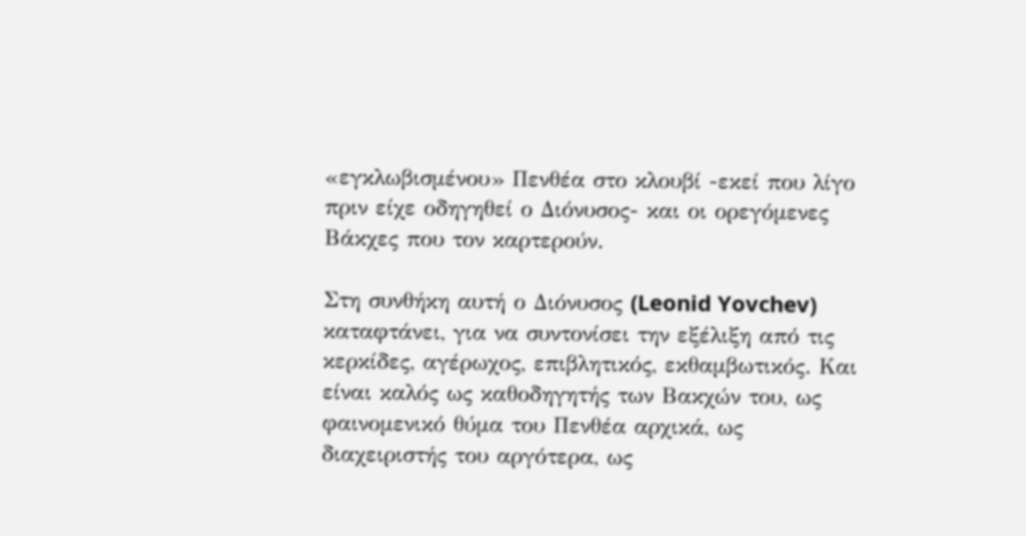«εγκλωβισμένου» Πενθέα στο κλουβί -εκεί που λίγο πριν είχε οδηγηθεί ο Διόνυσος- και οι ορεγόμενες Βάκχες που τον καρτερούν.

Στη συνθήκη αυτή ο Διόνυσος (Leonid Yovchev) καταφτάνει, για να συντονίσει την εξέλιξη από τις κερκίδες, αγέρωχος, επιβλητικός, εκθαμβωτικός. Και είναι καλός ως καθοδηγητής των Βακχών του, ως φαινομενικό θύμα του Πενθέα αρχικά, ως διαχειριστής του αργότερα, ως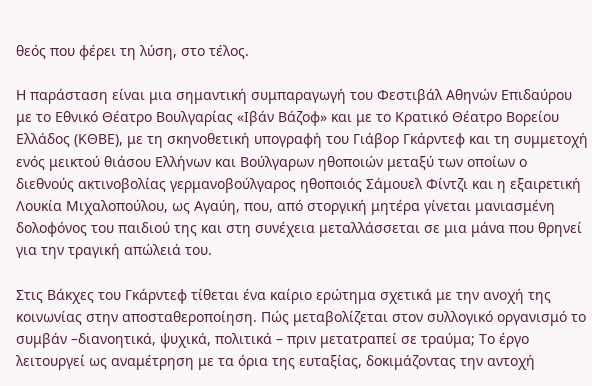θεός που φέρει τη λύση, στο τέλος.

Η παράσταση είναι μια σημαντική συμπαραγωγή του Φεστιβάλ Αθηνών Επιδαύρου με το Εθνικό Θέατρο Βουλγαρίας «Ιβάν Βάζοφ» και με το Κρατικό Θέατρο Βορείου Ελλάδος (ΚΘΒΕ), με τη σκηνοθετική υπογραφή του Γιάβορ Γκάρντεφ και τη συμμετοχή ενός μεικτού θιάσου Ελλήνων και Βούλγαρων ηθοποιών μεταξύ των οποίων ο διεθνούς ακτινοβολίας γερμανοβούλγαρος ηθοποιός Σάμουελ Φίντζι και η εξαιρετική Λουκία Μιχαλοπούλου, ως Αγαύη, που, από στοργική μητέρα γίνεται μανιασμένη δολοφόνος του παιδιού της και στη συνέχεια μεταλλάσσεται σε μια μάνα που θρηνεί για την τραγική απώλειά του.

Στις Βάκχες του Γκάρντεφ τίθεται ένα καίριο ερώτημα σχετικά με την ανοχή της κοινωνίας στην αποσταθεροποίηση. Πώς μεταβολίζεται στον συλλογικό οργανισμό το συμβάν –διανοητικά, ψυχικά, πολιτικά – πριν μετατραπεί σε τραύμα; Το έργο λειτουργεί ως αναμέτρηση με τα όρια της ευταξίας, δοκιμάζοντας την αντοχή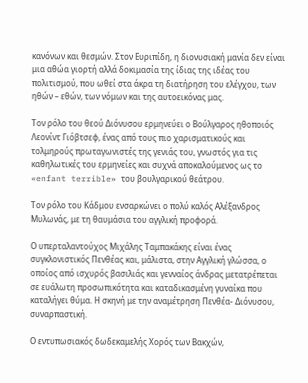κανόνων και θεσμών. Στον Ευριπίδη, η διονυσιακή μανία δεν είναι μια αθώα γιορτή αλλά δοκιμασία της ίδιας της ιδέας του πολιτισμού, που ωθεί στα άκρα τη διατήρηση του ελέγχου, των ηθών – εθών, των νόμων και της αυτοεικόνας μας.

Τον ρόλο του θεού Διόνυσου ερμηνεύει ο Βούλγαρος ηθοποιός Λεονίντ Γιόβτσεφ, ένας από τους πιο χαρισματικούς και τολμηρούς πρωταγωνιστές της γενιάς του, γνωστός για τις καθηλωτικές του ερμηνείες και συχνά αποκαλούμενος ως το «enfant terrible» του βουλγαρικού θεάτρου.

Τον ρόλο του Κάδμου ενσαρκώνει ο πολύ καλός Αλέξανδρος Μυλωνάς, με τη θαυμάσια του αγγλική προφορά.

Ο υπερταλαντούχος Μιχάλης Ταμπακάκης είναι ένας συγκλονιστικός Πενθέας και, μάλιστα, στην Αγγλική γλώσσα, ο οποίος από ισχυρός βασιλιάς και γενναίος άνδρας μετατρέπεται σε ευάλωτη προσωπικότητα και καταδικασμένη γυναίκα που καταλήγει θύμα. Η σκηνή με την αναμέτρηση Πενθέα- Διόνυσου, συναρπαστική.

Ο εντυπωσιακός δωδεκαμελής Χορός των Βακχών,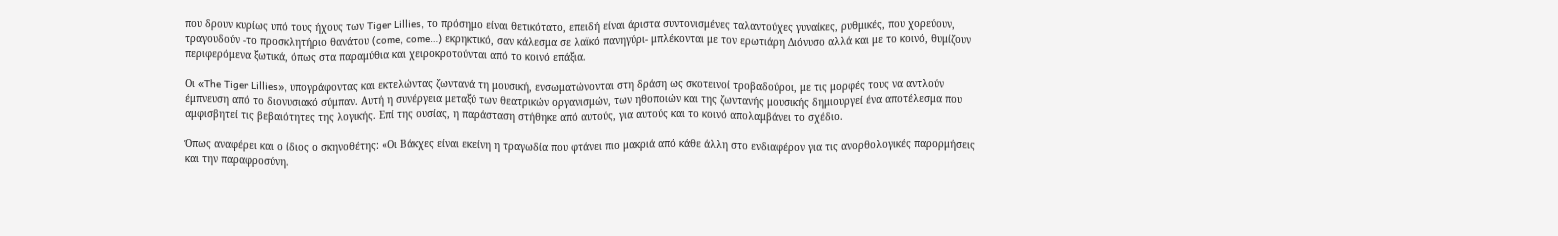που δρουν κυρίως υπό τους ήχους των Tiger Lillies, το πρόσημο είναι θετικότατο, επειδή είναι άριστα συντονισμένες ταλαντούχες γυναίκες, ρυθμικές, που χορεύουν, τραγουδούν -το προσκλητήριο θανάτου (come, come…) εκρηκτικό, σαν κάλεσμα σε λαϊκό πανηγύρι- μπλέκονται με τον ερωτιάρη Διόνυσο αλλά και με το κοινό, θυμίζουν περιφερόμενα ξωτικά, όπως στα παραμύθια και χειροκροτούνται από το κοινό επάξια.

Οι «The Tiger Lillies», υπογράφοντας και εκτελώντας ζωντανά τη μουσική, ενσωματώνονται στη δράση ως σκοτεινοί τροβαδούροι, με τις μορφές τους να αντλούν έμπνευση από το διονυσιακό σύμπαν. Αυτή η συνέργεια μεταξύ των θεατρικών οργανισμών, των ηθοποιών και της ζωντανής μουσικής δημιουργεί ένα αποτέλεσμα που αμφισβητεί τις βεβαιότητες της λογικής. Επί της ουσίας, η παράσταση στήθηκε από αυτούς, για αυτούς και το κοινό απολαμβάνει το σχέδιο.

Όπως αναφέρει και ο ίδιος ο σκηνοθέτης: «Οι Βάκχες είναι εκείνη η τραγωδία που φτάνει πιο μακριά από κάθε άλλη στο ενδιαφέρον για τις ανορθολογικές παρορμήσεις και την παραφροσύνη.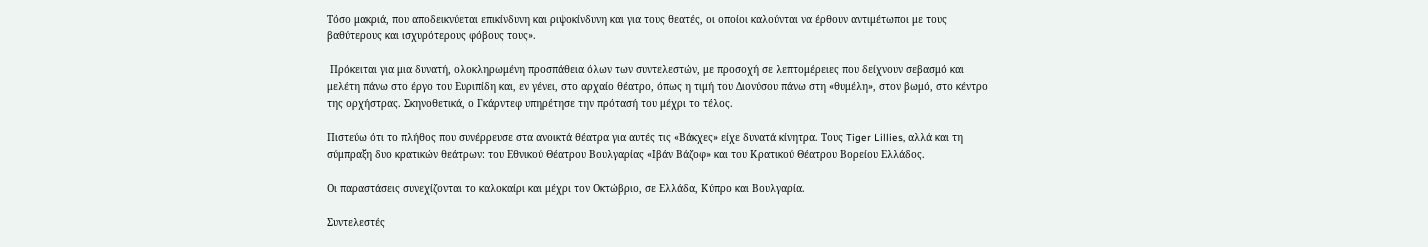Τόσο μακριά, που αποδεικνύεται επικίνδυνη και ριψοκίνδυνη και για τους θεατές, οι οποίοι καλούνται να έρθουν αντιμέτωποι με τους βαθύτερους και ισχυρότερους φόβους τους».

 Πρόκειται για μια δυνατή, ολοκληρωμένη προσπάθεια όλων των συντελεστών, με προσοχή σε λεπτομέρειες που δείχνουν σεβασμό και μελέτη πάνω στο έργο του Ευριπίδη και, εν γένει, στο αρχαίο θέατρο, όπως η τιμή του Διονύσου πάνω στη «θυμέλη», στον βωμό, στο κέντρο της ορχήστρας. Σκηνοθετικά, ο Γκάρντεφ υπηρέτησε την πρότασή του μέχρι το τέλος.

Πιστεύω ότι το πλήθος που συνέρρευσε στα ανοικτά θέατρα για αυτές τις «Βάκχες» είχε δυνατά κίνητρα. Τους Tiger Lillies, αλλά και τη σύμπραξη δυο κρατικών θεάτρων: του Εθνικού Θέατρου Βουλγαρίας «Ιβάν Βάζοφ» και του Κρατικού Θέατρου Βορείου Ελλάδος.

Οι παραστάσεις συνεχίζονται το καλοκαίρι και μέχρι τον Οκτώβριο, σε Ελλάδα, Κύπρο και Βουλγαρία.

Συντελεστές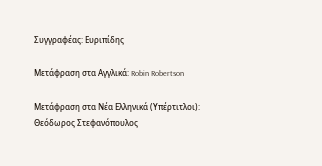Συγγραφέας: Ευριπίδης

Μετάφραση στα Αγγλικά: Robin Robertson

Μετάφραση στα Νέα Ελληνικά (Υπέρτιτλοι): Θεόδωρος Στεφανόπουλος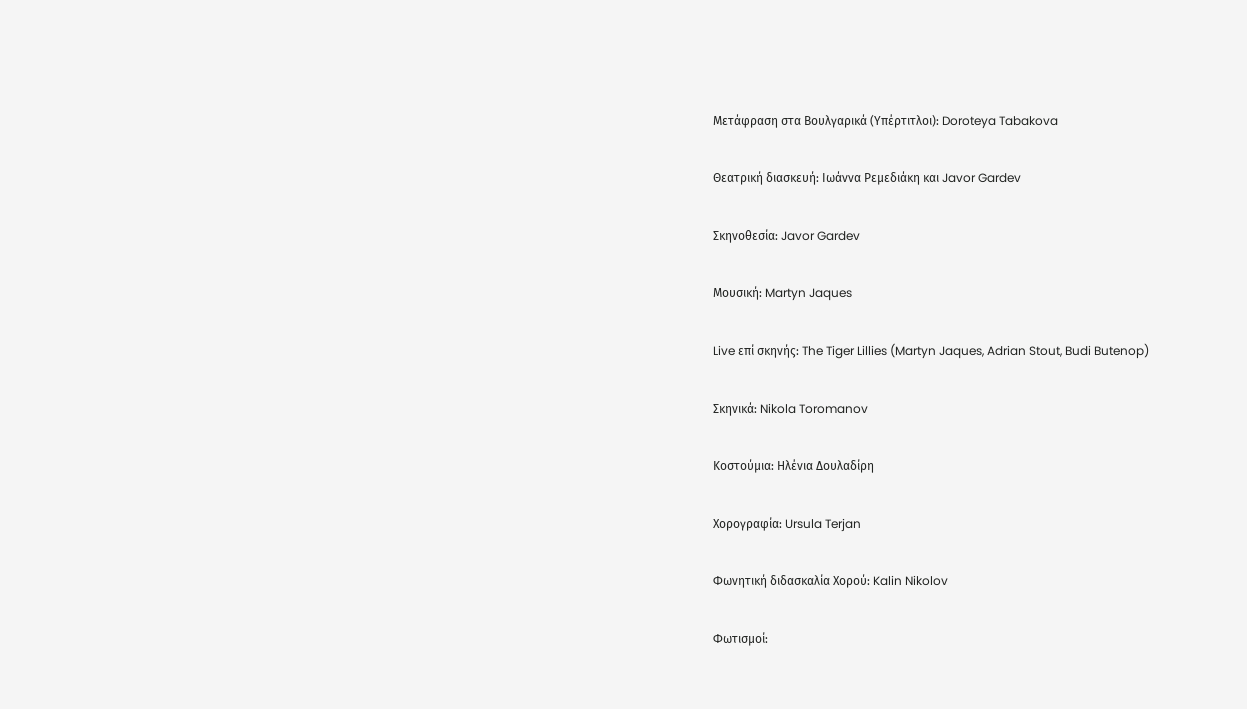Μετάφραση στα Βουλγαρικά (Υπέρτιτλοι): Doroteya Tabakova

Θεατρική διασκευή: Ιωάννα Ρεμεδιάκη και Javor Gardev

Σκηνοθεσία: Javor Gardev

Μουσική: Martyn Jaques

Live επί σκηνής: The Tiger Lillies (Martyn Jaques, Adrian Stout, Budi Butenop)

Σκηνικά: Nikola Toromanov

Κοστούμια: Ηλένια Δουλαδίρη

Χορογραφία: Ursula Terjan

Φωνητική διδασκαλία Χορού: Kalin Nikolov

Φωτισμοί: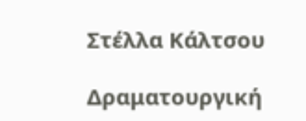Στέλλα Κάλτσου

Δραματουργική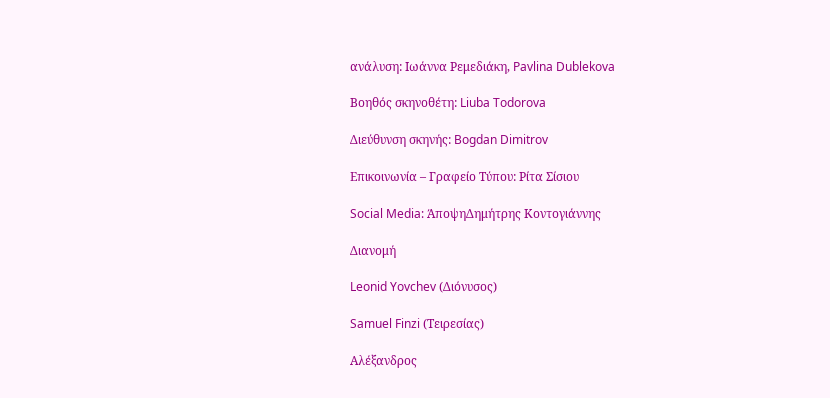ανάλυση: Ιωάννα Ρεμεδιάκη, Pavlina Dublekova

Βοηθός σκηνοθέτη: Liuba Todorova

Διεύθυνση σκηνής: Bogdan Dimitrov

Επικοινωνία – Γραφείο Τύπου: Ρίτα Σίσιου

Social Media: ΆποψηΔημήτρης Κοντογιάννης

Διανομή

Leonid Yovchev (Διόνυσος)

Samuel Finzi (Τειρεσίας)

Αλέξανδρος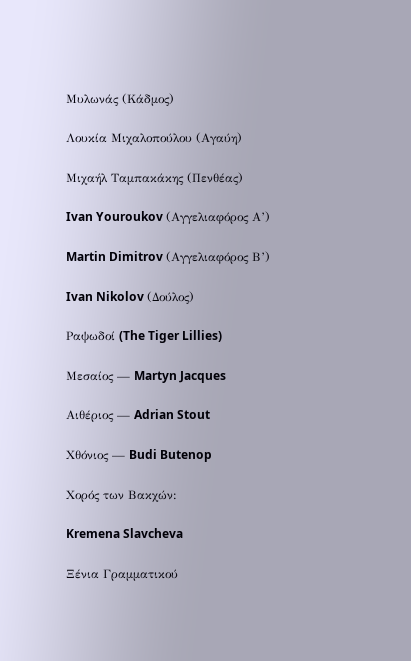Μυλωνάς (Κάδμος)

Λουκία Μιχαλοπούλου (Αγαύη)

Μιχαήλ Ταμπακάκης (Πενθέας)

Ivan Youroukov (Αγγελιαφόρος Α’)

Martin Dimitrov (Αγγελιαφόρος Β’)

Ivan Nikolov (Δούλος)

Ραψωδοί (The Tiger Lillies)

Μεσαίος — Martyn Jacques

Aιθέριος — Adrian Stout

Χθόνιος — Budi Butenop

Χορός των Βακχών:

Kremena Slavcheva

Ξένια Γραμματικού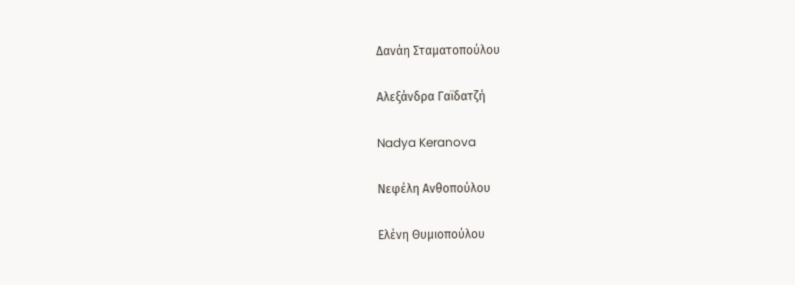Δανάη Σταματοπούλου

Αλεξάνδρα Γαϊδατζή

Nadya Keranova

Νεφέλη Ανθοπούλου

Ελένη Θυμιοπούλου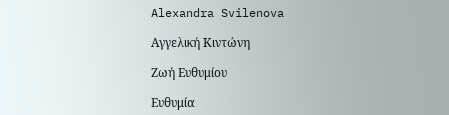Alexandra Svilenova

Αγγελική Κιντώνη

Ζωή Ευθυμίου

Ευθυμία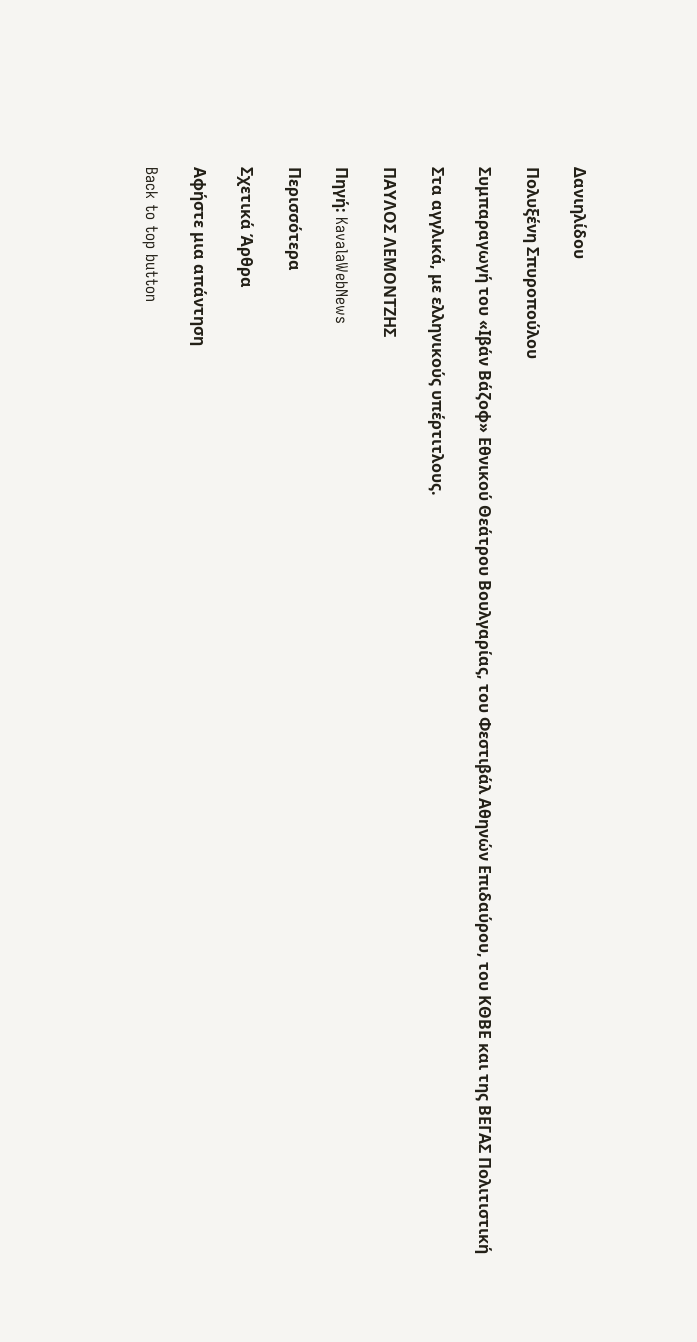Δανιηλίδου

Πολυξένη Σπυροπούλου

Συμπαραγωγή του «Ιβάν Βάζοφ» Εθνικού Θεάτρου Βουλγαρίας, του Φεστιβάλ Αθηνών Επιδαύρου, του ΚΘΒΕ και της ΒΕΓΑΣ Πολιτιστική

Στα αγγλικά, με ελληνικούς υπέρτιτλους.

ΠΑΥΛΟΣ ΛΕΜΟΝΤΖΗΣ

Πηγή: KavalaWebNews

Περισσότερα

Σχετικά Άρθρα

Αφήστε μια απάντηση

Back to top button